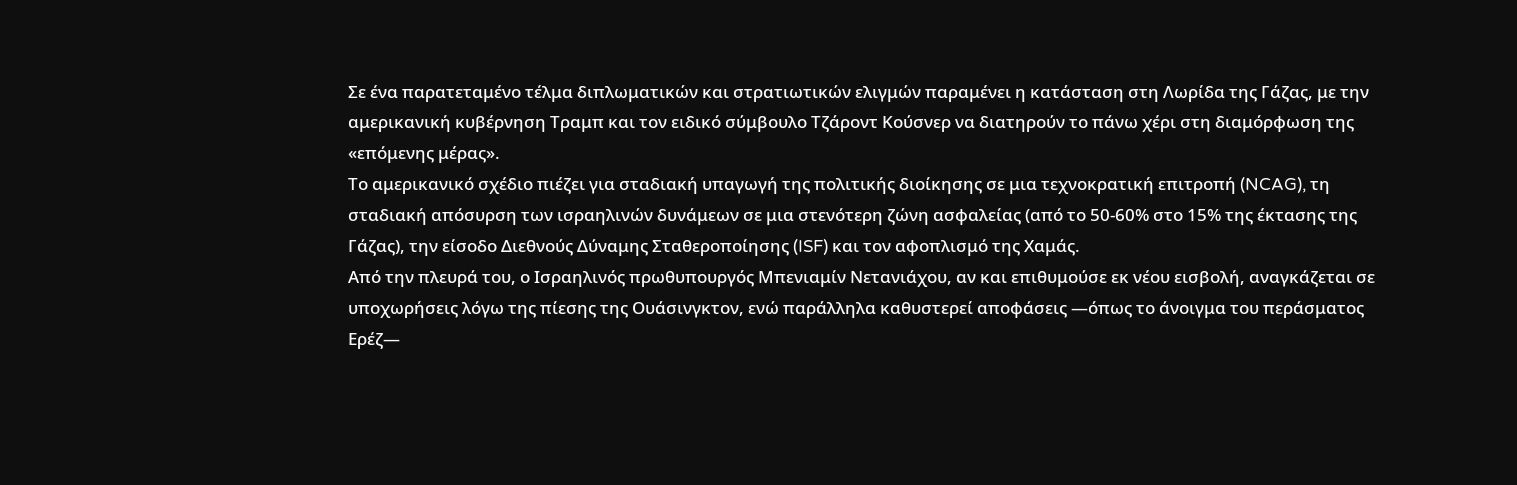Σε ένα παρατεταμένο τέλμα διπλωματικών και στρατιωτικών ελιγμών παραμένει η κατάσταση στη Λωρίδα της Γάζας, με την αμερικανική κυβέρνηση Τραμπ και τον ειδικό σύμβουλο Τζάροντ Κούσνερ να διατηρούν το πάνω χέρι στη διαμόρφωση της «επόμενης μέρας».
Το αμερικανικό σχέδιο πιέζει για σταδιακή υπαγωγή της πολιτικής διοίκησης σε μια τεχνοκρατική επιτροπή (NCAG), τη σταδιακή απόσυρση των ισραηλινών δυνάμεων σε μια στενότερη ζώνη ασφαλείας (από το 50-60% στο 15% της έκτασης της Γάζας), την είσοδο Διεθνούς Δύναμης Σταθεροποίησης (ISF) και τον αφοπλισμό της Χαμάς.
Από την πλευρά του, ο Ισραηλινός πρωθυπουργός Μπενιαμίν Νετανιάχου, αν και επιθυμούσε εκ νέου εισβολή, αναγκάζεται σε υποχωρήσεις λόγω της πίεσης της Ουάσινγκτον, ενώ παράλληλα καθυστερεί αποφάσεις —όπως το άνοιγμα του περάσματος Ερέζ—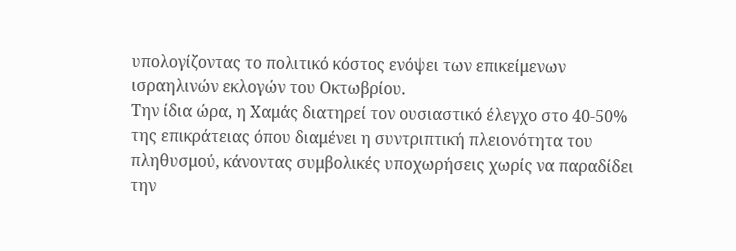υπολογίζοντας το πολιτικό κόστος ενόψει των επικείμενων ισραηλινών εκλογών του Οκτωβρίου.
Την ίδια ώρα, η Χαμάς διατηρεί τον ουσιαστικό έλεγχο στο 40-50% της επικράτειας όπου διαμένει η συντριπτική πλειονότητα του πληθυσμού, κάνοντας συμβολικές υποχωρήσεις χωρίς να παραδίδει την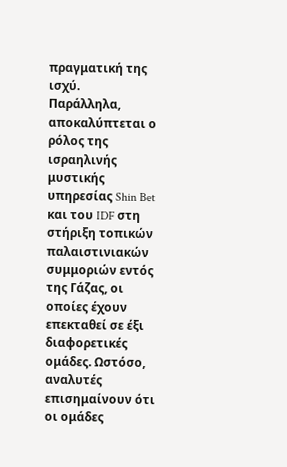πραγματική της ισχύ.
Παράλληλα, αποκαλύπτεται ο ρόλος της ισραηλινής μυστικής υπηρεσίας Shin Bet και του IDF στη στήριξη τοπικών παλαιστινιακών συμμοριών εντός της Γάζας, οι οποίες έχουν επεκταθεί σε έξι διαφορετικές ομάδες. Ωστόσο, αναλυτές επισημαίνουν ότι οι ομάδες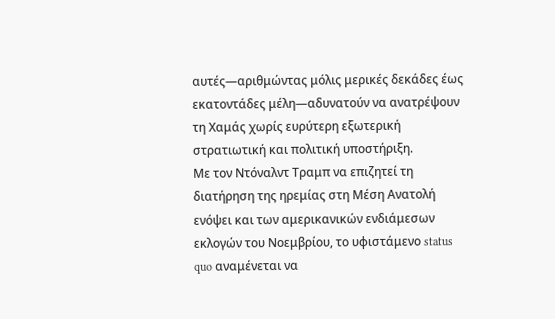αυτές—αριθμώντας μόλις μερικές δεκάδες έως εκατοντάδες μέλη—αδυνατούν να ανατρέψουν τη Χαμάς χωρίς ευρύτερη εξωτερική στρατιωτική και πολιτική υποστήριξη.
Με τον Ντόναλντ Τραμπ να επιζητεί τη διατήρηση της ηρεμίας στη Μέση Ανατολή ενόψει και των αμερικανικών ενδιάμεσων εκλογών του Νοεμβρίου, το υφιστάμενο status quo αναμένεται να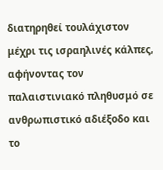διατηρηθεί τουλάχιστον μέχρι τις ισραηλινές κάλπες, αφήνοντας τον παλαιστινιακό πληθυσμό σε ανθρωπιστικό αδιέξοδο και το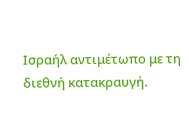Ισραήλ αντιμέτωπο με τη διεθνή κατακραυγή.